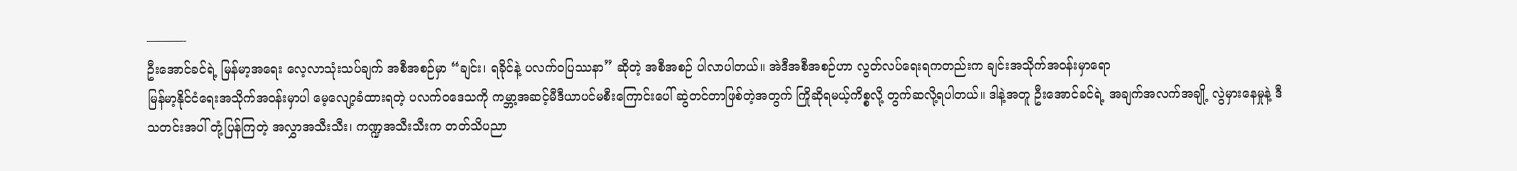———-
ဦးအောင်ခင်ရဲ့ မြန်မာ့အရေး လေ့လာသုံးသပ်ချက် အစီအစဉ်မှာ “ချင်း၊ ရခိုင်နဲ့ ပလက်ဝပြဿနာ” ဆိုတဲ့ အစီအစဉ် ပါလာပါတယ်။ အဲဒီအစီအစဉ်ဟာ လွတ်လပ်ရေးရကတည်းက ချင်းအသိုက်အဝန်းမှာရော
မြန်မာ့နိုင်ငံရေးအသိုက်အဝန်းမှာပါ မေ့လျော့ခံထားရတဲ့ ပလက်ဝဒေသကို ကမ္ဘာ့အဆင့်မီဒီယာပင်မစီးကြောင်းပေါ် ဆွဲတင်တာဖြစ်တဲ့အတွက် ကြိုဆိုရမယ့်ကိစ္စလို့ တွက်ဆလို့ရပါတယ်။ ဒါနဲ့အတူ ဦးအောင်ခင်ရဲ့ အချက်အလက်အချို့ လွဲမှားနေမှုနဲ့ ဒီသတင်းအပါ် တုံ့ပြန်ကြတဲ့ အလွှာအသီးသီး၊ ကဏ္ဍအသီးသီးက တတ်သိပညာ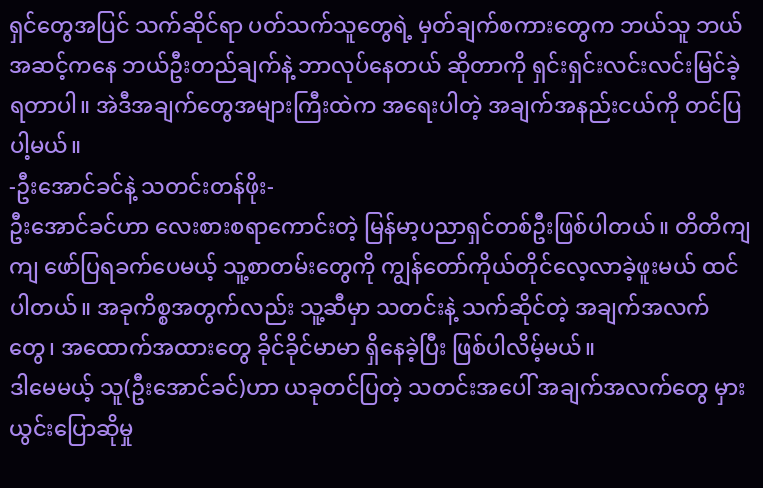ရှင်တွေအပြင် သက်ဆိုင်ရာ ပတ်သက်သူတွေရဲ့ မှတ်ချက်စကားတွေက ဘယ်သူ ဘယ်အဆင့်ကနေ ဘယ်ဦးတည်ချက်နဲ့ ဘာလုပ်နေတယ် ဆိုတာကို ရှင်းရှင်းလင်းလင်းမြင်ခဲ့ရတာပါ။ အဲဒီအချက်တွေအများကြီးထဲက အရေးပါတဲ့ အချက်အနည်းငယ်ကို တင်ပြပါ့မယ်။
-ဦးအောင်ခင်နဲ့ သတင်းတန်ဖိုး-
ဦးအောင်ခင်ဟာ လေးစားစရာကောင်းတဲ့ မြန်မာ့ပညာရှင်တစ်ဦးဖြစ်ပါတယ်။ တိတိကျကျ ဖော်ပြရခက်ပေမယ့် သူ့စာတမ်းတွေကို ကျွန်တော်ကိုယ်တိုင်လေ့လာခဲ့ဖူးမယ် ထင်ပါတယ်။ အခုကိစ္စအတွက်လည်း သူ့ဆီမှာ သတင်းနဲ့ သက်ဆိုင်တဲ့ အချက်အလက်တွေ၊ အထောက်အထားတွေ ခိုင်ခိုင်မာမာ ရှိနေခဲ့ပြီး ဖြစ်ပါလိမ့်မယ်။
ဒါမေမယ့် သူ(ဦးအောင်ခင်)ဟာ ယခုတင်ပြတဲ့ သတင်းအပေါ် အချက်အလက်တွေ မှားယွင်းပြောဆိုမှု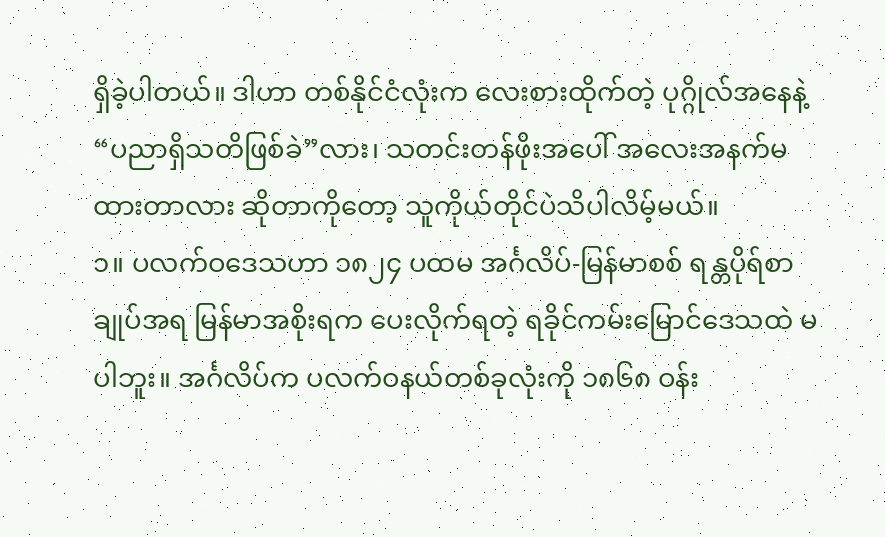ရှိခဲ့ပါတယ်။ ဒါဟာ တစ်နိုင်ငံလုံးက လေးစားထိုက်တဲ့ ပုဂ္ဂိုလ်အနေနဲ့ “ပညာရှိသတိဖြစ်ခဲ”လား၊ သတင်းတန်ဖိုးအပေါ် အလေးအနက်မထားတာလား ဆိုတာကိုတော့ သူကိုယ်တိုင်ပဲသိပါလိမ့်မယ်။
၁။ ပလက်ဝဒေသဟာ ၁၈၂၄ ပထမ အင်္ဂလိပ်-မြန်မာစစ် ရန္တပိုရ်စာချုပ်အရ မြန်မာအစိုးရက ပေးလိုက်ရတဲ့ ရခိုင်ကမ်းမြောင်ဒေသထဲ မပါဘူး။ အင်္ဂလိပ်က ပလက်ဝနယ်တစ်ခုလုံးကို ၁၈၆၈ ဝန်း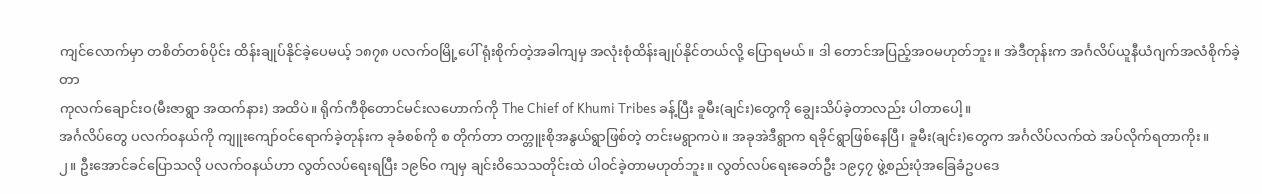ကျင်လောက်မှာ တစိတ်တစ်ပိုင်း ထိန်းချုပ်နိုင်ခဲ့ပေမယ့် ၁၈၇၈ ပလက်ဝမြို့ပေါ် ရုံးစိုက်တဲ့အခါကျမှ အလုံးစုံထိန်းချုပ်နိုင်တယ်လို့ ပြောရမယ်။ ဒါ တောင်အပြည့်အဝမဟုတ်ဘူး။ အဲဒီတုန်းက အင်္ဂလိပ်ယူနီယံဂျက်အလံစိုက်ခဲ့တာ
ကုလက်ချောင်းဝ(မီးဇာရွာ အထက်နား) အထိပဲ။ ရိုက်ကီစိုတောင်မင်းလဟောက်ကို The Chief of Khumi Tribes ခန့်ပြီး ခူမီး(ချင်း)တွေကို ချွေးသိပ်ခဲ့တာလည်း ပါတာပေါ့။
အင်္ဂလိပ်တွေ ပလက်ဝနယ်ကို ကျူးကျော်ဝင်ရောက်ခဲ့တုန်းက ခုခံစစ်ကို စ တိုက်တာ တက္တူးစိုအနွယ်ရွာဖြစ်တဲ့ တင်းမရွာကပဲ။ အခုအဲဒီရွာက ရခိုင်ရွာဖြစ်နေပြီ၊ ခူမီး(ချင်း)တွေက အင်္ဂလိပ်လက်ထဲ အပ်လိုက်ရတာကိုး။
၂။ ဦးအောင်ခင်ပြောသလို ပလက်ဝနယ်ဟာ လွတ်လပ်ရေးရပြီး ၁၉၆၀ ကျမှ ချင်းဝိသေသတိုင်းထဲ ပါဝင်ခဲ့တာမဟုတ်ဘူး။ လွတ်လပ်ရေးခေတ်ဦး ၁၉၄၇ ဖွဲ့စည်းပုံအခြေခံဥပဒေ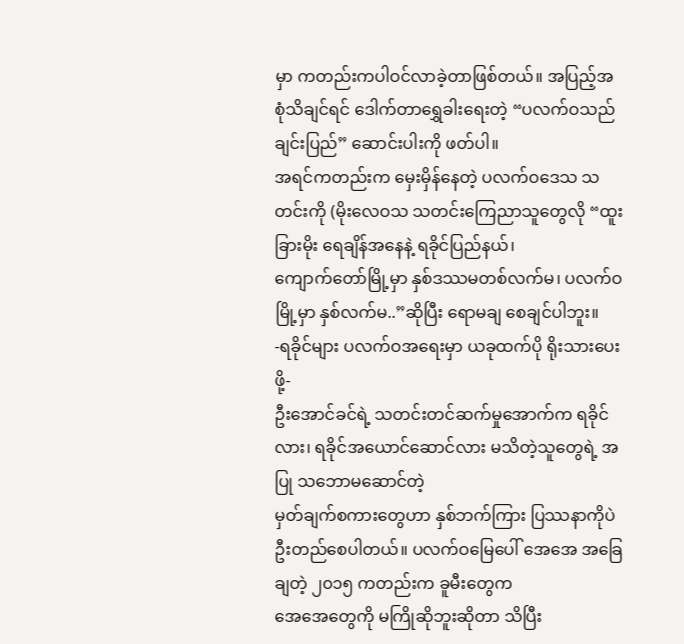မှာ ကတည်းကပါဝင်လာခဲ့တာဖြစ်တယ်။ အပြည့်အစုံသိချင်ရင် ဒေါက်တာရွှေခါးရေးတဲ့ “ပလက်ဝသည် ချင်းပြည်” ဆောင်းပါးကို ဖတ်ပါ။
အရင်ကတည်းက မှေးမှိန်နေတဲ့ ပလက်ဝဒေသ သတင်းကို (မိုးလေဝသ သတင်းကြေညာသူတွေလို “ထူးခြားမိုး ရေချိန်အနေနဲ့ ရခိုင်ပြည်နယ်၊
ကျောက်တော်မြို့မှာ နှစ်ဒဿမတစ်လက်မ၊ ပလက်ဝမြို့မှာ နှစ်လက်မ..”ဆိုပြီး ရောမချ စေချင်ပါဘူး။
-ရခိုင်များ ပလက်ဝအရေးမှာ ယခုထက်ပို ရိုးသားပေးဖို့-
ဦးအောင်ခင်ရဲ့ သတင်းတင်ဆက်မှုအောက်က ရခိုင်လား၊ ရခိုင်အယောင်ဆောင်လား မသိတဲ့သူတွေရဲ့ အပြု သဘောမဆောင်တဲ့
မှတ်ချက်စကားတွေဟာ နှစ်ဘက်ကြား ပြဿနာကိုပဲ ဦးတည်စေပါတယ်။ ပလက်ဝမြေပေါ် အေအေ အခြေချတဲ့ ၂၀၁၅ ကတည်းက ခူမီးတွေက
အေအေတွေကို မကြိုဆိုဘူးဆိုတာ သိပြီး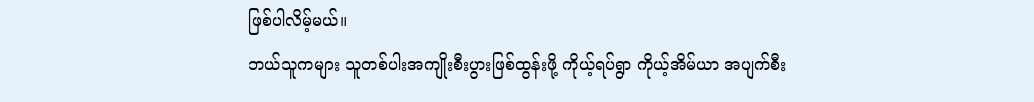ဖြစ်ပါလိမ့်မယ်။
ဘယ်သူကများ သူတစ်ပါးအကျိုးစီးပွားဖြစ်ထွန်းဖို့ ကိုယ့်ရပ်ရွာ ကိုယ့်အိမ်ယာ အပျက်စီး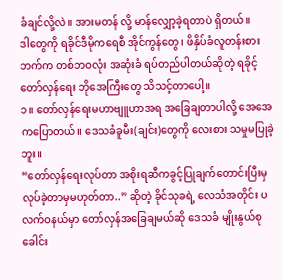ခံချင်လို့လဲ။ အားမတန် လို့ မာန်လျှော့ခဲ့ရတာပဲ ရှိတယ်။
ဒါတွေကို ရခိုင်ဒီမိုကရေစီ အိုင်ကွန်တွေ၊ ဖိနှိပ်ခံလူတန်းစားဘက်က တစ်ဘဝလုံး အဆုံးခံ ရပ်တည်ပါတယ်ဆိုတဲ့ ရခိုင့်တော်လှန်ရေး ဘိုအေကြီးတွေ သိသင့်တာပေါ့။
၁။ တော်လှန်ရေးမဟာဗျူဟာအရ အခြေချတာပါလို့ အေအေကပြောတယ်။ ဒေသခံခူမီး(ချင်း)တွေကို လေးစား သမှုမပြုခဲ့ဘူး။
“တော်လှန်ရေးလုပ်တာ အစိုးရဆီကခွင့်ပြုချက်တောင်းပြီးမှ လုပ်ခဲ့တာမှမဟုတ်တာ..” ဆိုတဲ့ ခိုင်သုခရဲ့ လေသံအတိုင်း ပလက်ဝနယ်မှာ တော်လှန်အခြေချမယ်ဆို ဒေသခံ မျိုးနွယ်စုခေါင်း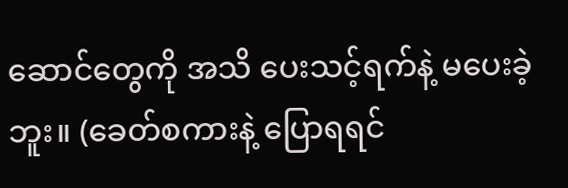ဆောင်တွေကို အသိ ပေးသင့်ရက်နဲ့ မပေးခဲ့ဘူး။ (ခေတ်စကားနဲ့ ပြောရရင်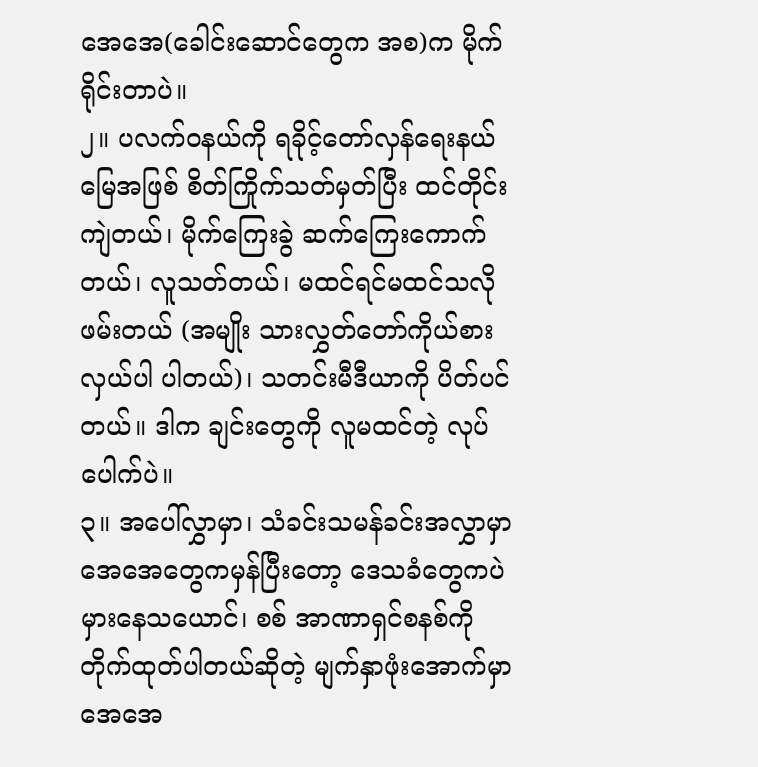အေအေ(ခေါင်းဆောင်တွေက အစ)က မိုက်ရိုင်းတာပဲ။
၂။ ပလက်ဝနယ်ကို ရခိုင့်တော်လှန်ရေးနယ်မြေအဖြစ် စိတ်ကြိုက်သတ်မှတ်ပြီး ထင်တိုင်းကျဲတယ်၊ မိုက်ကြေးခွဲ ဆက်ကြေးကောက်တယ်၊ လူသတ်တယ်၊ မထင်ရင်မထင်သလိုဖမ်းတယ် (အမျိုး သားလွှတ်တော်ကိုယ်စားလှယ်ပါ ပါတယ်)၊ သတင်းမီဒီယာကို ပိတ်ပင်တယ်။ ဒါက ချင်းတွေကို လူမထင်တဲ့ လုပ်ပေါက်ပဲ။
၃။ အပေါ်လွှာမှာ၊ သံခင်းသမန်ခင်းအလွှာမှာ အေအေတွေကမှန်ပြီးတော့ ဒေသခံတွေကပဲ မှားနေသယောင်၊ စစ် အာဏာရှင်စနစ်ကို တိုက်ထုတ်ပါတယ်ဆိုတဲ့ မျက်နှာဖုံးအောက်မှာ အေအေ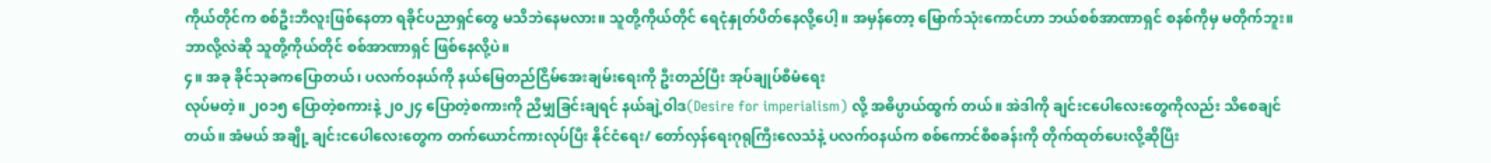ကိုယ်တိုင်က စစ်ဦးဘီလူးဖြစ်နေတာ ရခိုင်ပညာရှင်တွေ မသိဘဲနေမလား။ သူတို့ကိုယ်တိုင် ရေငုံနှုတ်ပိတ်နေလို့ပေါ့။ အမှန်တော့ မြောက်သုံးကောင်ဟာ ဘယ်စစ်အာဏာရှင် စနစ်ကိုမှ မတိုက်ဘူး။ ဘာလို့လဲဆို သူတို့ကိုယ်တိုင် စစ်အာဏာရှင် ဖြစ်နေလို့ပဲ။
၄။ အခု ခိုင်သုခကပြောတယ်၊ ပလက်ဝနယ်ကို နယ်မြေတည်ငြိမ်အေးချမ်းရေးကို ဦးတည်ပြီး အုပ်ချုပ်စီမံရေး
လုပ်မတဲ့။ ၂၀၁၅ ပြောတဲ့စကားနဲ့ ၂၀၂၄ ပြောတဲ့စကားကို ညီမျှခြင်းချရင် နယ်ချဲ့ဝါဒ(Desire for imperialism) လို့ အဓိပ္ပာယ်ထွက် တယ်။ အဲဒါကို ချင်းငပေါလေးတွေကိုလည်း သိစေချင်တယ်။ အံမယ် အချို့ ချင်းငပေါလေးတွေက တက်ယောင်ကားလုပ်ပြီး နိုင်ငံရေး/ တော်လှန်ရေးဂုရုကြီးလေသံနဲ့ ပလက်ဝနယ်က စစ်ကောင်စီစခန်းကို တိုက်ထုတ်ပေးလို့ဆိုပြီး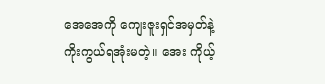အေအေကို ကျေးဇူးရှင်အမှတ်နဲ့ ကိုးကွယ်ရအုံးမတဲ့။ အေး ကိုယ့်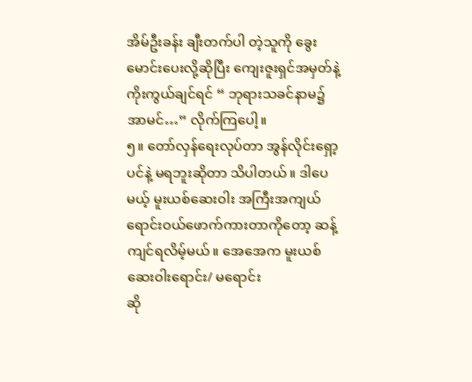အိမ်ဦးခန်း ချီးတက်ပါ တဲ့သူကို ခွေးမောင်းပေးလို့ဆိုပြီး ကျေးဇူးရှင်အမှတ်နဲ့ ကိုးကွယ်ချင်ရင် “ ဘုရားသခင်နာမ၌ အာမင်…” လိုက်ကြပေါ့။
၅။ တော်လှန်ရေးလုပ်တာ အွန်လိုင်းရှော့ပင်နဲ့ မရဘူးဆိုတာ သိပါတယ်။ ဒါပေမယ့် မူးယစ်ဆေးဝါး အကြီးအကျယ် ရောင်းဝယ်ဖောက်ကားတာကိုတော့ ဆန့်ကျင်ရလိမ့်မယ်။ အေအေက မူးယစ်ဆေးဝါးရောင်း/ မရောင်း
ဆို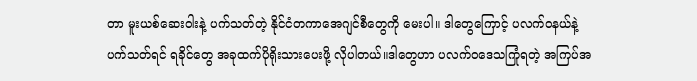တာ မူးယစ်ဆေးဝါးနဲ့ ပက်သတ်တဲ့ နိုင်ငံတကာအေဂျင်စီတွေကို မေးပါ။ ဒါတွေကြောင့် ပလက်ဝနယ်နဲ့ ပက်သတ်ရင် ရခိုင်တွေ အခုထက်ပိုရိုးသားပေးဖို့ လိုပါတယ်။ဒါတွေဟာ ပလက်ဝဒေသကြုံရတဲ့ အကြပ်အ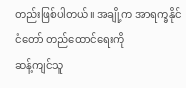တည်းဖြစ်ပါတယ်။ အချို့က အာရက္ခနိုင်ငံတော် တည်ထောင်ရေးကို
ဆန့်ကျင်သူ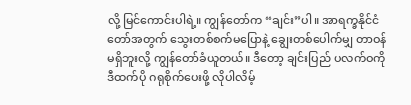လို့ မြင်ကောင်းပါရဲ့။ ကျွန်တော်က “ချင်း”ပါ။ အာရက္ခနိုင်ငံတော်အတွက် သွေးတစ်စက်မပြောနဲ့ ချွေးတစ်ပေါက်မျှ တာဝန်မရှိဘူးလို့ ကျွန်တော်ခံယူတယ်။ ဒီတော့ ချင်းပြည် ပလက်ဝကို ဒီထက်ပို ဂရုစိုက်ပေးဖို့ လိုပါလိမ့်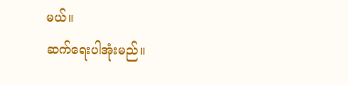မယ်။
ဆက်ရေးပါအုံးမည်။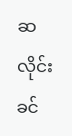ဆလိုင်းခင်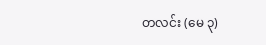တလင်း (မေ ၃)